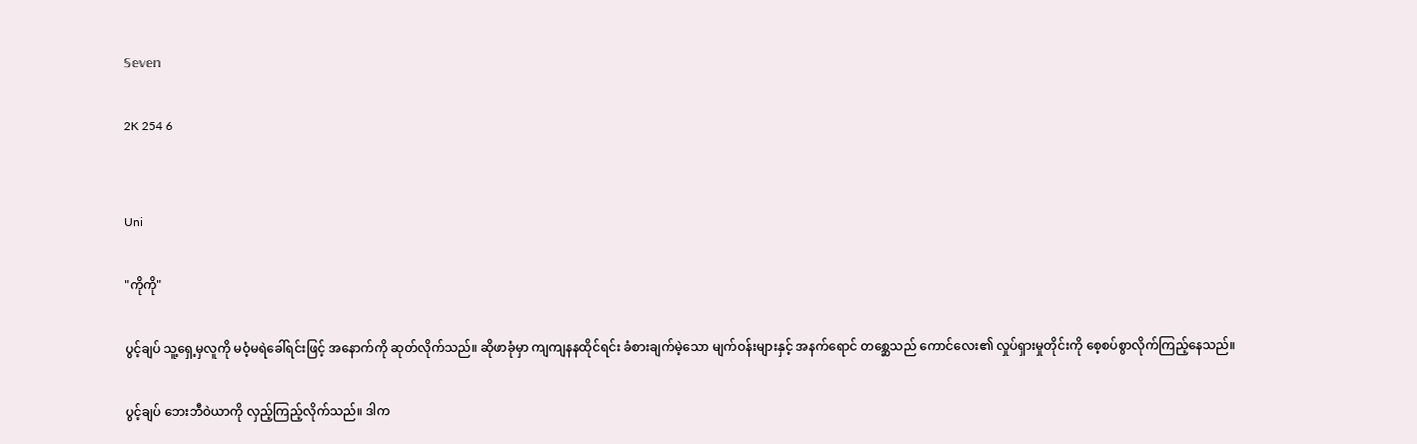𝕊𝕖𝕧𝕖𝕟

2K 254 6


Uni

"ကိုကို"

ပွင့်ချပ် သူ့ရှေ့မှလူကို မဝံ့မရဲခေါ်ရင်းဖြင့် အနောက်ကို ဆုတ်လိုက်သည်။ ဆိုဖာခုံမှာ ကျကျနနထိုင်ရင်း ခံစားချက်မဲ့သော မျက်ဝန်းများနှင့် အနက်ရောင် တစ္ဆေသည် ကောင်လေး၏ လှုပ်ရှားမှုတိုင်းကို စေ့စပ်စွာလိုက်ကြည့်နေသည်။

ပွင့်ချပ် ဘေးဘီဝဲယာကို လှည့်ကြည့်လိုက်သည်။ ဒါက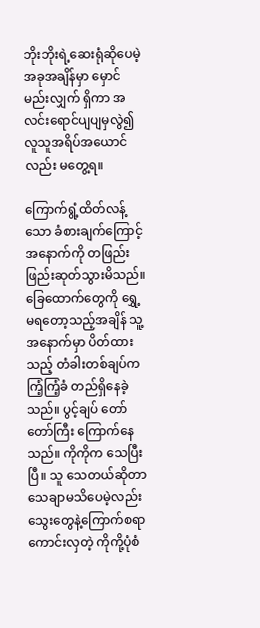ဘိုးဘိုးရဲ့ဆေးရုံဆိုပေမဲ့ အခုအချိန်မှာ မှောင်မည်းလျှက် ရှိကာ အလင်းရောင်ပျပျမှလွဲ၍ လူသူအရိပ်အယောင်လည်း မတွေ့ရ။

ကြောက်ရွံ့ထိတ်လန့်သော ခံစားချက်ကြောင့် အနောက်ကို တဖြည်းဖြည်းဆုတ်သွားမိသည်။ ခြေထောက်တွေကို ရွှေ့မရတော့သည့်အချိန် သူ့အနောက်မှာ ပိတ်ထားသည့် တံခါးတစ်ချပ်က ကြံ့ကြံ့ခံ တည်ရှိနေခဲ့သည်။ ပွင့်ချပ် တော်တော်ကြီး ကြောက်နေသည်။ ကိုကိုက သေပြီးပြီ။ သူ သေတယ်ဆိုတာ သေချာမသိပေမဲ့လည်း သွေးတွေနဲ့ကြောက်စရာကောင်းလှတဲ့ ကိုကို့ပုံစံ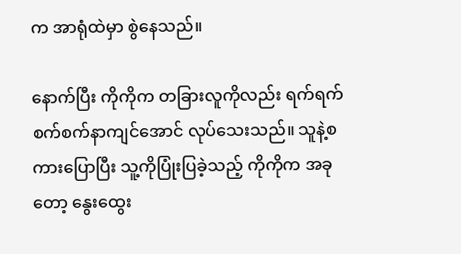က အာရုံထဲမှာ စွဲနေသည်။

နောက်ပြီး ကိုကိုက တခြားလူကိုလည်း ရက်ရက်စက်စက်နာကျင်အောင် လုပ်သေးသည်။ သူနဲ့စကားပြောပြီး သူ့ကိုပြုံးပြခဲ့သည့် ကိုကိုက အခုတော့ နွေးထွေး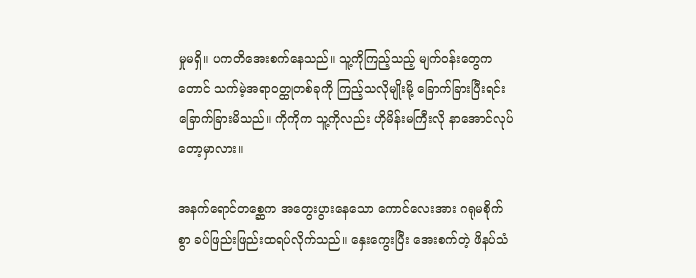မှုမရှိ။ ပကတိအေးစက်နေသည်။ သူ့ကိုကြည့်သည့် မျက်ဝန်းတွေကတောင် သက်မဲ့အရာဝတ္ထုတစ်ခုကို ကြည့်သလိုမျိုးမို့ ခြောက်ခြားပြီးရင်း ခြောက်ခြားမိသည်။ ကိုကိုက သူ့ကိုလည်း ဟိုမိန်းမကြီးလို နာအောင်လုပ်တော့မှာလား။

အနက်ရောင်တစ္ဆေက အတွေးပွားနေသော ကောင်လေးအား ဂရုမစိုက်စွာ ခပ်ဖြည်းဖြည်းထရပ်လိုက်သည်။ နှေးကွေးပြီး အေးစက်တဲ့ ဖိနပ်သံ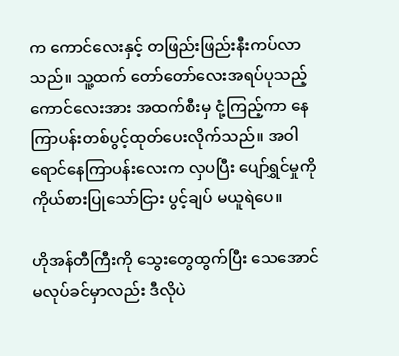က ကောင်လေးနှင့် တဖြည်းဖြည်းနီးကပ်လာသည်။ သူ့ထက် တော်တော်လေးအရပ်ပုသည့် ကောင်လေးအား အထက်စီးမှ ငုံ့ကြည့်ကာ နေကြာပန်းတစ်ပွင့်ထုတ်ပေးလိုက်သည်။ အဝါရောင်နေကြာပန်းလေးက လှပပြီး ပျော်ရွှင်မှုကို ကိုယ်စားပြုသော်ငြား ပွင့်ချပ် မယူရဲပေ။

ဟိုအန်တီကြီးကို သွေးတွေထွက်ပြီး သေအောင်မလုပ်ခင်မှာလည်း ဒီလိုပဲ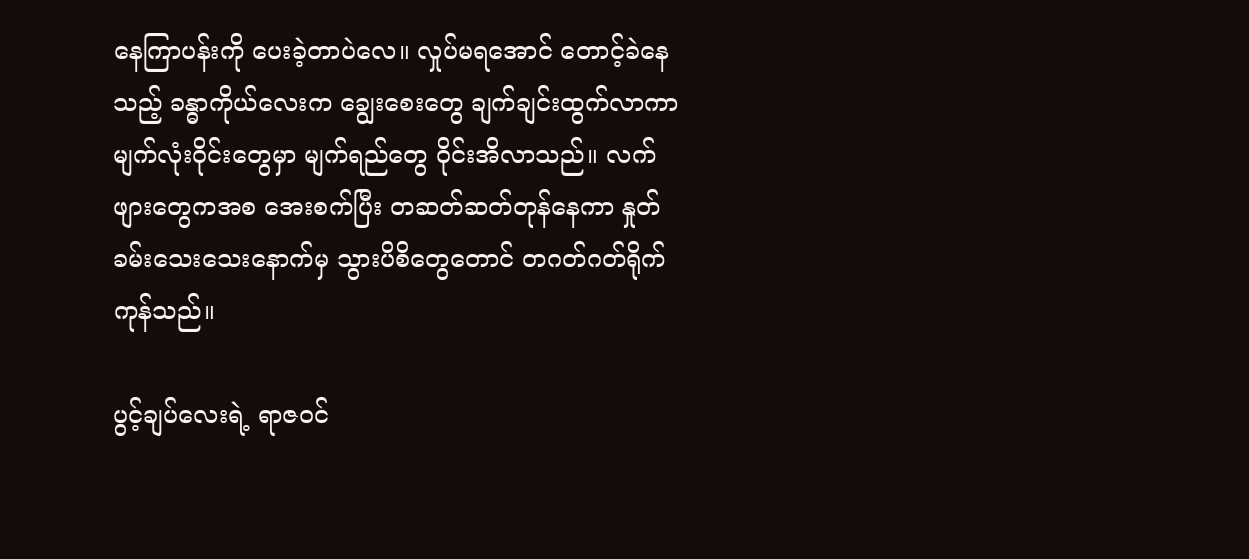နေကြာပန်းကို ပေးခဲ့တာပဲလေ။ လှုပ်မရအောင် တောင့်ခဲနေသည့် ခန္ဓာကိုယ်လေးက ချွေးစေးတွေ ချက်ချင်းထွက်လာကာ မျက်လုံးဝိုင်းတွေမှာ မျက်ရည်တွေ ဝိုင်းအိလာသည်။ လက်ဖျားတွေကအစ အေးစက်ပြီး တဆတ်ဆတ်တုန်နေကာ နှုတ်ခမ်းသေးသေးနောက်မှ သွားပိစိတွေတောင် တဂတ်ဂတ်ရိုက်ကုန်သည်။

ပွင့်ချပ်လေးရဲ့ ရာဇဝင်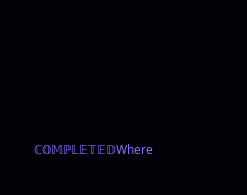ℂ𝕆𝕄ℙ𝕃𝔼𝕋𝔼𝔻Where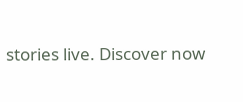stories live. Discover now